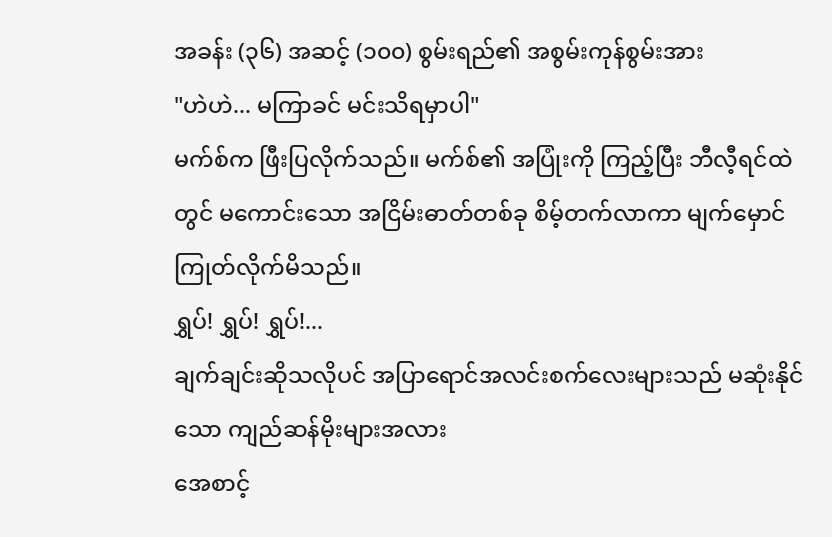အခန်း (၃၆) အဆင့် (၁၀၀) စွမ်းရည်၏ အစွမ်းကုန်စွမ်းအား
"ဟဲဟဲ... မကြာခင် မင်းသိရမှာပါ"
မက်စ်က ဖြီးပြလိုက်သည်။ မက်စ်၏ အပြုံးကို ကြည့်ပြီး ဘီလီ့ရင်ထဲတွင် မကောင်းသော အငြိမ်းဓာတ်တစ်ခု စိမ့်တက်လာကာ မျက်မှောင်ကြုတ်လိုက်မိသည်။
ရွှပ်! ရွှပ်! ရွှပ်!...
ချက်ချင်းဆိုသလိုပင် အပြာရောင်အလင်းစက်လေးများသည် မဆုံးနိုင်သော ကျည်ဆန်မိုးများအလား
အေစာင့်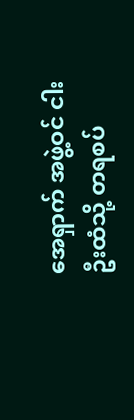အေရှာက် အဖွဲ့ဝင် ငါးဦးထံသို့ တရစပ်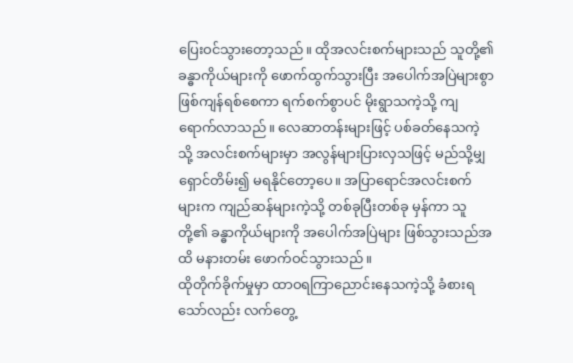ပြေးဝင်သွားတော့သည်။ ထိုအလင်းစက်များသည် သူတို့၏ ခန္ဓာကိုယ်များကို ဖောက်ထွက်သွားပြီး အပေါက်အပြဲများစွာ ဖြစ်ကျန်ရစ်စေကာ ရက်စက်စွာပင် မိုးရွာသကဲ့သို့ ကျရောက်လာသည်။ လေဆာတန်းများဖြင့် ပစ်ခတ်နေသကဲ့သို့ အလင်းစက်များမှာ အလွန်များပြားလှသဖြင့် မည်သို့မျှ ရှောင်တိမ်း၍ မရနိုင်တော့ပေ။ အပြာရောင်အလင်းစက်များက ကျည်ဆန်များကဲ့သို့ တစ်ခုပြီးတစ်ခု မှန်ကာ သူတို့၏ ခန္ဓာကိုယ်များကို အပေါက်အပြဲများ ဖြစ်သွားသည်အထိ မနားတမ်း ဖောက်ဝင်သွားသည်။
ထိုတိုက်ခိုက်မှုမှာ ထာဝရကြာညောင်းနေသကဲ့သို့ ခံစားရသော်လည်း လက်တွေ့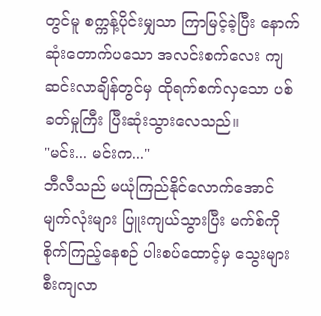တွင်မူ စက္ကန့်ပိုင်းမျှသာ ကြာမြင့်ခဲ့ပြီး နောက်ဆုံးတောက်ပသော အလင်းစက်လေး ကျဆင်းလာချိန်တွင်မှ ထိုရက်စက်လှသော ပစ်ခတ်မှုကြီး ပြီးဆုံးသွားလေသည်။
"မင်း... မင်းက..."
ဘီလီသည် မယုံကြည်နိုင်လောက်အောင် မျက်လုံးများ ပြူးကျယ်သွားပြီး မက်စ်ကို စိုက်ကြည့်နေစဉ် ပါးစပ်ထောင့်မှ သွေးများ စီးကျလာ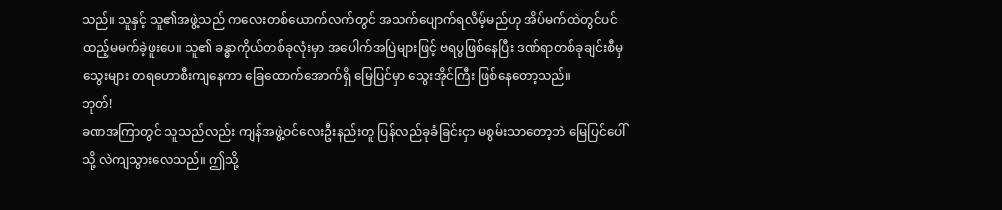သည်။ သူနှင့် သူ၏အဖွဲ့သည် ကလေးတစ်ယောက်လက်တွင် အသက်ပျောက်ရလိမ့်မည်ဟု အိပ်မက်ထဲတွင်ပင် ထည့်မမက်ခဲ့ဖူးပေ။ သူ၏ ခန္ဓာကိုယ်တစ်ခုလုံးမှာ အပေါက်အပြဲများဖြင့် ဗရပွဖြစ်နေပြီး ဒဏ်ရာတစ်ခုချင်းစီမှ သွေးများ တရဟောစီးကျနေကာ ခြေထောက်အောက်ရှိ မြေပြင်မှာ သွေးအိုင်ကြီး ဖြစ်နေတော့သည်။
ဘုတ်!
ခဏအကြာတွင် သူသည်လည်း ကျန်အဖွဲ့ဝင်လေးဦးနည်းတူ ပြန်လည်ခုခံခြင်းငှာ မစွမ်းသာတော့ဘဲ မြေပြင်ပေါ်သို့ လဲကျသွားလေသည်။ ဤသို့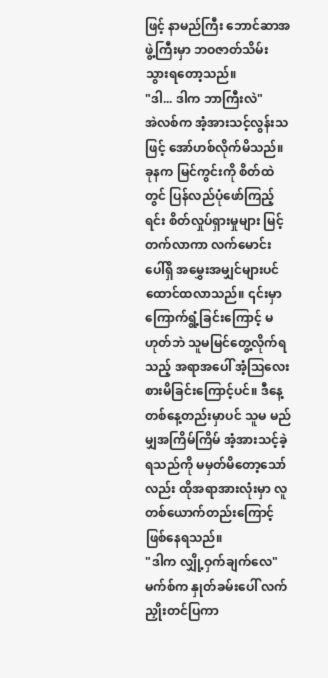ဖြင့် နာမည်ကြီး ဘောင်ဆာအဖွဲ့ကြီးမှာ ဘဝဇာတ်သိမ်းသွားရတော့သည်။
"ဒါ... ဒါက ဘာကြီးလဲ"
အဲလစ်က အံ့အားသင့်လွန်းသဖြင့် အော်ဟစ်လိုက်မိသည်။ ခုနက မြင်ကွင်းကို စိတ်ထဲတွင် ပြန်လည်ပုံဖော်ကြည့်ရင်း စိတ်လှုပ်ရှားမှုများ မြင့်တက်လာကာ လက်မောင်းပေါ်ရှိ အမွှေးအမျှင်များပင် ထောင်ထလာသည်။ ၎င်းမှာ ကြောက်ရွံ့ခြင်းကြောင့် မဟုတ်ဘဲ သူမမြင်တွေ့လိုက်ရသည့် အရာအပေါ် အံ့ဩလေးစားမိခြင်းကြောင့်ပင်။ ဒီနေ့တစ်နေ့တည်းမှာပင် သူမ မည်မျှအကြိမ်ကြိမ် အံ့အားသင့်ခဲ့ရသည်ကို မမှတ်မိတော့သော်လည်း ထိုအရာအားလုံးမှာ လူတစ်ယောက်တည်းကြောင့် ဖြစ်နေရသည်။
"ဒါက လျှို့ဝှက်ချက်လေ"
မက်စ်က နှုတ်ခမ်းပေါ် လက်ညှိုးတင်ပြကာ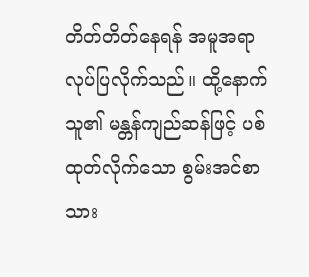တိတ်တိတ်နေရန် အမူအရာလုပ်ပြလိုက်သည်။ ထို့နောက် သူ၏ မန္တန်ကျည်ဆန်ဖြင့် ပစ်ထုတ်လိုက်သော စွမ်းအင်စာသား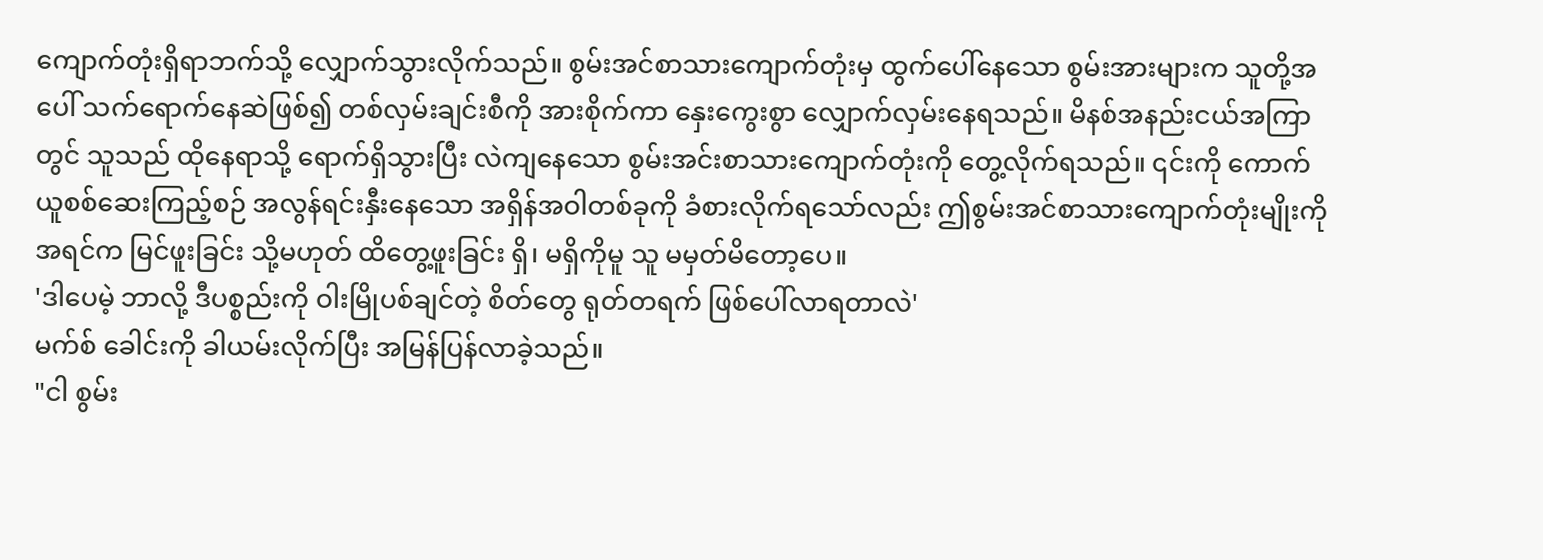ကျောက်တုံးရှိရာဘက်သို့ လျှောက်သွားလိုက်သည်။ စွမ်းအင်စာသားကျောက်တုံးမှ ထွက်ပေါ်နေသော စွမ်းအားများက သူတို့အပေါ် သက်ရောက်နေဆဲဖြစ်၍ တစ်လှမ်းချင်းစီကို အားစိုက်ကာ နှေးကွေးစွာ လျှောက်လှမ်းနေရသည်။ မိနစ်အနည်းငယ်အကြာတွင် သူသည် ထိုနေရာသို့ ရောက်ရှိသွားပြီး လဲကျနေသော စွမ်းအင်းစာသားကျောက်တုံးကို တွေ့လိုက်ရသည်။ ၎င်းကို ကောက်ယူစစ်ဆေးကြည့်စဉ် အလွန်ရင်းနှီးနေသော အရှိန်အဝါတစ်ခုကို ခံစားလိုက်ရသော်လည်း ဤစွမ်းအင်စာသားကျောက်တုံးမျိုးကို အရင်က မြင်ဖူးခြင်း သို့မဟုတ် ထိတွေ့ဖူးခြင်း ရှိ၊ မရှိကိုမူ သူ မမှတ်မိတော့ပေ။
'ဒါပေမဲ့ ဘာလို့ ဒီပစ္စည်းကို ဝါးမြိုပစ်ချင်တဲ့ စိတ်တွေ ရုတ်တရက် ဖြစ်ပေါ်လာရတာလဲ'
မက်စ် ခေါင်းကို ခါယမ်းလိုက်ပြီး အမြန်ပြန်လာခဲ့သည်။
"ငါ စွမ်း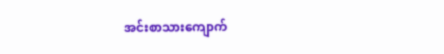အင်းစာသားကျောက်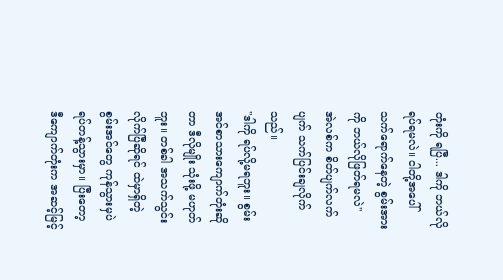တုံးကို ရပြီ... ဒါကို ဘယ်လိုရပ်ရမလဲ။ ငါတို့အပေါ် သက်ရောက်နေတဲ့ စွမ်းအားကို ဘယ်လိုဖြတ်ရမလဲ"
အဲလစ်က စိတ်ပျက်လက်ပျက် သက်ပြင်းချလိုက်သည်။
"ဒါကို ရပ်လို့မရဘူး။ စွမ်းအင်စာသားကျောက်တုံးဆိုတာ ဒီလိုမျိုး သုံးဖို့ မဟုတ်ဘူး။ တစ်ခါ အသက်သွင်းလိုက်ပြီဆိုရင် ထဲမှာရှိတဲ့ စွမ်းအင်တွေ ကုန်သွားမှပဲ ရပ်တန့်သွားမှာ။ ပြီးတော့ ဒီကျောက်တုံးက အဆင့်မြင့်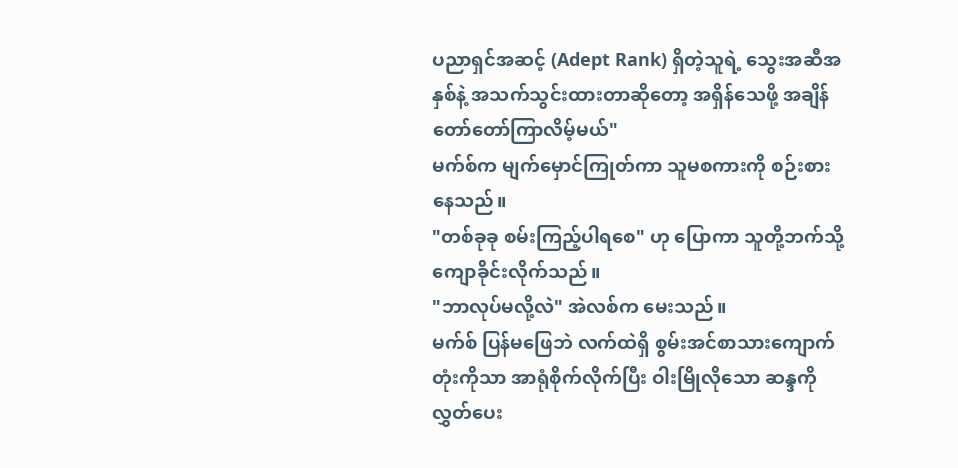ပညာရှင်အဆင့် (Adept Rank) ရှိတဲ့သူရဲ့ သွေးအဆီအနှစ်နဲ့ အသက်သွင်းထားတာဆိုတော့ အရှိန်သေဖို့ အချိန်တော်တော်ကြာလိမ့်မယ်"
မက်စ်က မျက်မှောင်ကြုတ်ကာ သူမစကားကို စဉ်းစားနေသည်။
"တစ်ခုခု စမ်းကြည့်ပါရစေ" ဟု ပြောကာ သူတို့ဘက်သို့ ကျောခိုင်းလိုက်သည်။
"ဘာလုပ်မလို့လဲ" အဲလစ်က မေးသည်။
မက်စ် ပြန်မဖြေဘဲ လက်ထဲရှိ စွမ်းအင်စာသားကျောက်တုံးကိုသာ အာရုံစိုက်လိုက်ပြီး ဝါးမြိုလိုသော ဆန္ဒကို လွှတ်ပေး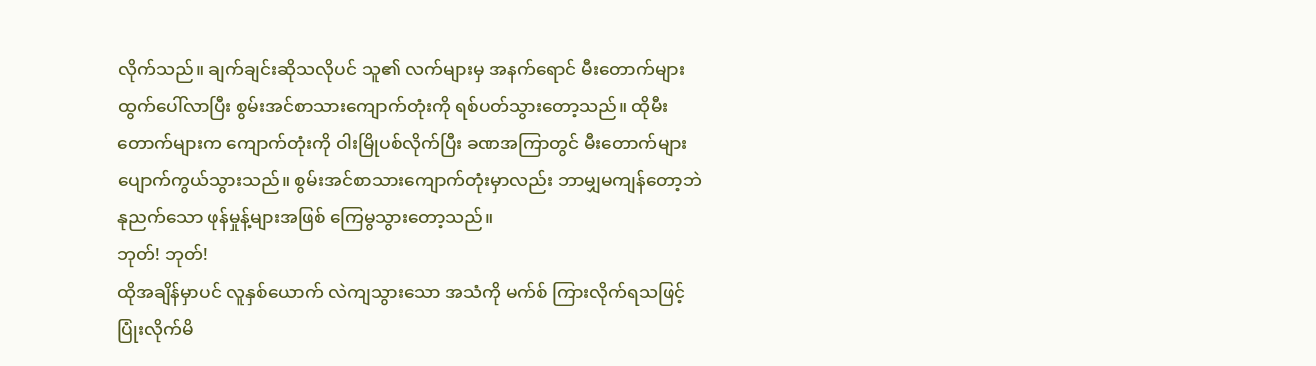လိုက်သည်။ ချက်ချင်းဆိုသလိုပင် သူ၏ လက်များမှ အနက်ရောင် မီးတောက်များ ထွက်ပေါ်လာပြီး စွမ်းအင်စာသားကျောက်တုံးကို ရစ်ပတ်သွားတော့သည်။ ထိုမီးတောက်များက ကျောက်တုံးကို ဝါးမြိုပစ်လိုက်ပြီး ခဏအကြာတွင် မီးတောက်များ ပျောက်ကွယ်သွားသည်။ စွမ်းအင်စာသားကျောက်တုံးမှာလည်း ဘာမျှမကျန်တော့ဘဲ နုညက်သော ဖုန်မှုန့်များအဖြစ် ကြေမွသွားတော့သည်။
ဘုတ်! ဘုတ်!
ထိုအချိန်မှာပင် လူနှစ်ယောက် လဲကျသွားသော အသံကို မက်စ် ကြားလိုက်ရသဖြင့် ပြုံးလိုက်မိ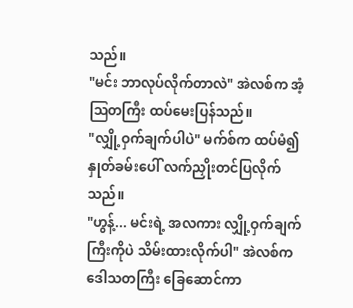သည်။
"မင်း ဘာလုပ်လိုက်တာလဲ" အဲလစ်က အံ့ဩတကြီး ထပ်မေးပြန်သည်။
"လျှို့ဝှက်ချက်ပါပဲ" မက်စ်က ထပ်မံ၍ နှုတ်ခမ်းပေါ် လက်ညှိုးတင်ပြလိုက်သည်။
"ဟွန့်... မင်းရဲ့ အလကား လျှို့ဝှက်ချက်ကြီးကိုပဲ သိမ်းထားလိုက်ပါ" အဲလစ်က ဒေါသတကြီး ခြေဆောင်ကာ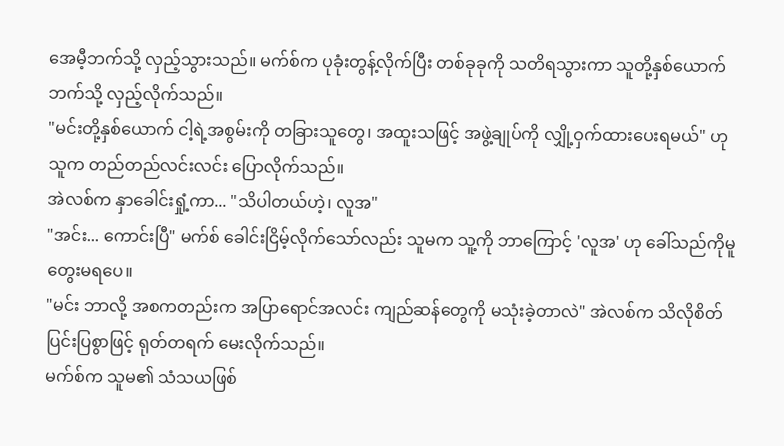အေမီ့ဘက်သို့ လှည့်သွားသည်။ မက်စ်က ပုခုံးတွန့်လိုက်ပြီး တစ်ခုခုကို သတိရသွားကာ သူတို့နှစ်ယောက်ဘက်သို့ လှည့်လိုက်သည်။
"မင်းတို့နှစ်ယောက် ငါ့ရဲ့အစွမ်းကို တခြားသူတွေ၊ အထူးသဖြင့် အဖွဲ့ချုပ်ကို လျှို့ဝှက်ထားပေးရမယ်" ဟု သူက တည်တည်လင်းလင်း ပြောလိုက်သည်။
အဲလစ်က နှာခေါင်းရှုံ့ကာ... "သိပါတယ်ဟဲ့၊ လူအ"
"အင်း... ကောင်းပြီ" မက်စ် ခေါင်းငြိမ့်လိုက်သော်လည်း သူမက သူ့ကို ဘာကြောင့် 'လူအ' ဟု ခေါ်သည်ကိုမူ တွေးမရပေ။
"မင်း ဘာလို့ အစကတည်းက အပြာရောင်အလင်း ကျည်ဆန်တွေကို မသုံးခဲ့တာလဲ" အဲလစ်က သိလိုစိတ်ပြင်းပြစွာဖြင့် ရုတ်တရက် မေးလိုက်သည်။
မက်စ်က သူမ၏ သံသယဖြစ်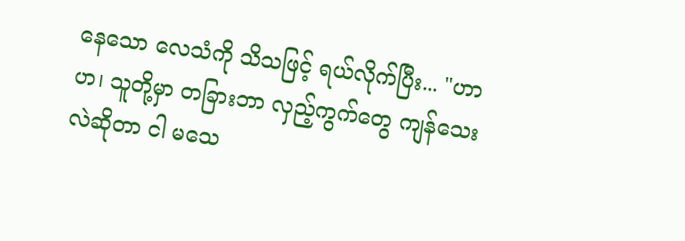နေသော လေသံကို သိသဖြင့် ရယ်လိုက်ပြီး... "ဟာဟ၊ သူတို့မှာ တခြားဘာ လှည့်ကွက်တွေ ကျန်သေးလဲဆိုတာ ငါ မသေ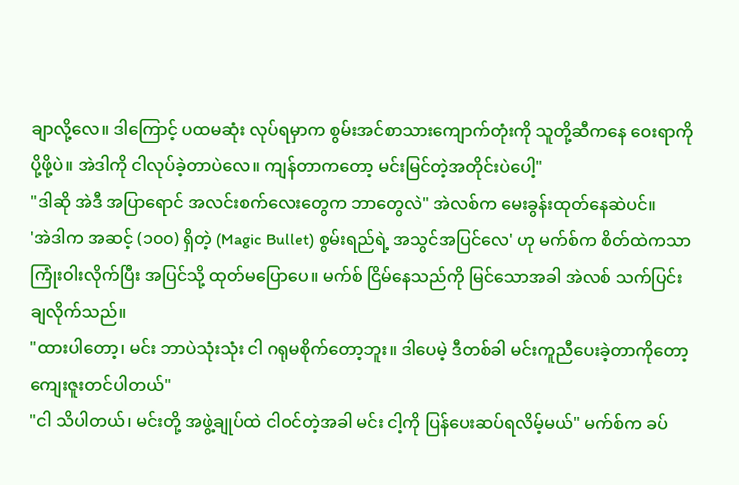ချာလို့လေ။ ဒါကြောင့် ပထမဆုံး လုပ်ရမှာက စွမ်းအင်စာသားကျောက်တုံးကို သူတို့ဆီကနေ ဝေးရာကို ပို့ဖို့ပဲ။ အဲဒါကို ငါလုပ်ခဲ့တာပဲလေ။ ကျန်တာကတော့ မင်းမြင်တဲ့အတိုင်းပဲပေါ့"
"ဒါဆို အဲဒီ အပြာရောင် အလင်းစက်လေးတွေက ဘာတွေလဲ" အဲလစ်က မေးခွန်းထုတ်နေဆဲပင်။
'အဲဒါက အဆင့် (၁၀၀) ရှိတဲ့ (Magic Bullet) စွမ်းရည်ရဲ့ အသွင်အပြင်လေ' ဟု မက်စ်က စိတ်ထဲကသာ ကြုံးဝါးလိုက်ပြီး အပြင်သို့ ထုတ်မပြောပေ။ မက်စ် ငြိမ်နေသည်ကို မြင်သောအခါ အဲလစ် သက်ပြင်းချလိုက်သည်။
"ထားပါတော့၊ မင်း ဘာပဲသုံးသုံး ငါ ဂရုမစိုက်တော့ဘူး။ ဒါပေမဲ့ ဒီတစ်ခါ မင်းကူညီပေးခဲ့တာကိုတော့ ကျေးဇူးတင်ပါတယ်"
"ငါ သိပါတယ်၊ မင်းတို့ အဖွဲ့ချုပ်ထဲ ငါဝင်တဲ့အခါ မင်း ငါ့ကို ပြန်ပေးဆပ်ရလိမ့်မယ်" မက်စ်က ခပ်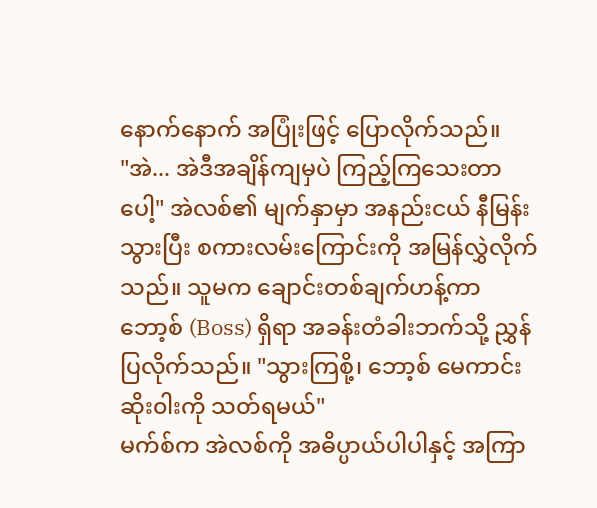နောက်နောက် အပြုံးဖြင့် ပြောလိုက်သည်။
"အဲ... အဲဒီအချိန်ကျမှပဲ ကြည့်ကြသေးတာပေါ့" အဲလစ်၏ မျက်နှာမှာ အနည်းငယ် နီမြန်းသွားပြီး စကားလမ်းကြောင်းကို အမြန်လွှဲလိုက်သည်။ သူမက ချောင်းတစ်ချက်ဟန့်ကာ ဘော့စ် (Boss) ရှိရာ အခန်းတံခါးဘက်သို့ ညွှန်ပြလိုက်သည်။ "သွားကြစို့၊ ဘော့စ် မေကာင်းဆိုး၀ါးကို သတ်ရမယ်"
မက်စ်က အဲလစ်ကို အဓိပ္ပာယ်ပါပါနှင့် အကြာ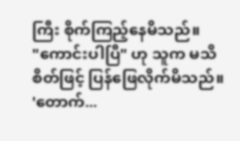ကြီး စိုက်ကြည့်နေမိသည်။
"ကောင်းပါပြီ" ဟု သူက မသိစိတ်ဖြင့် ပြန်ဖြေလိုက်မိသည်။
'တောက်...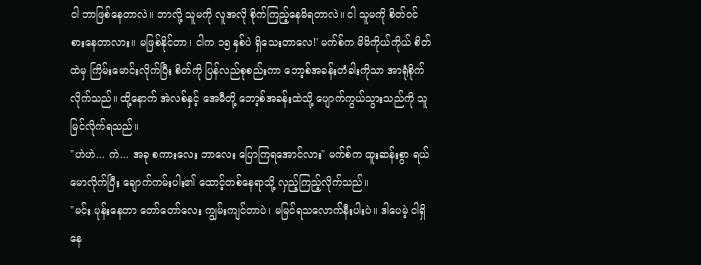ငါ ဘာဖြစ်နေတာလဲ။ ဘာလို့ သူမကို လူအလို စိုက်ကြည့်နေမိရတာလဲ။ ငါ သူမကို စိတ်ဝင်စားနေတာလား။ မဖြစ်နိုင်တာ၊ ငါက ၁၅ နှစ်ပဲ ရှိသေးတာလေ!' မက်စ်က မိမိကိုယ်ကိုယ် စိတ်ထဲမှ ကြိမ်းမောင်းလိုက်ပြီး စိတ်ကို ပြန်လည်စုစည်းကာ ဘော့စ်အခန်းတံခါးကိုသာ အာရုံစိုက်လိုက်သည်။ ထို့နောက် အဲလစ်နှင့် အေမီတို့ ဘော့စ်အခန်းထဲသို့ ပျောက်ကွယ်သွားသည်ကို သူ မြင်လိုက်ရသည်။
"ဟဲဟဲ... ကဲ... အခု စကားလေး ဘာလေး ပြောကြရအောင်လား" မက်စ်က ထူးဆန်းစွာ ရယ်မောလိုက်ပြီး ချောက်ကမ်းပါး၏ ထောင့်တစ်နေရာသို့ လှည့်ကြည့်လိုက်သည်။
"မင်း ပုန်းနေတာ တော်တော်လေး ကျွမ်းကျင်တာပဲ၊ မမြင်ရသလောက်နီးပါးပဲ။ ဒါပေမဲ့ ငါရှိနေ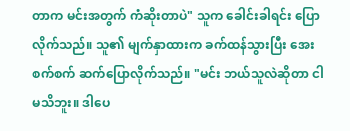တာက မင်းအတွက် ကံဆိုးတာပဲ" သူက ခေါင်းခါရင်း ပြောလိုက်သည်။ သူ၏ မျက်နှာထားက ခက်ထန်သွားပြီး အေးစက်စက် ဆက်ပြောလိုက်သည်။ "မင်း ဘယ်သူလဲဆိုတာ ငါမသိဘူး။ ဒါပေ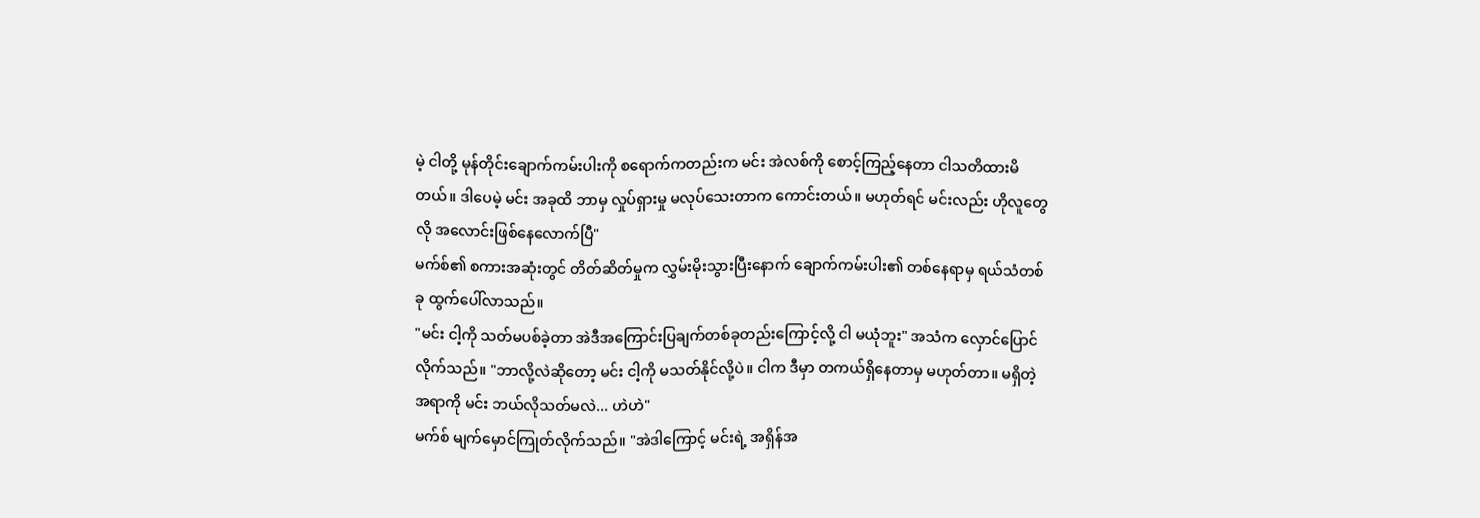မဲ့ ငါတို့ မုန်တိုင်းချောက်ကမ်းပါးကို စရောက်ကတည်းက မင်း အဲလစ်ကို စောင့်ကြည့်နေတာ ငါသတိထားမိတယ်။ ဒါပေမဲ့ မင်း အခုထိ ဘာမှ လှုပ်ရှားမှု မလုပ်သေးတာက ကောင်းတယ်။ မဟုတ်ရင် မင်းလည်း ဟိုလူတွေလို အလောင်းဖြစ်နေလောက်ပြီ"
မက်စ်၏ စကားအဆုံးတွင် တိတ်ဆိတ်မှုက လွှမ်းမိုးသွားပြီးနောက် ချောက်ကမ်းပါး၏ တစ်နေရာမှ ရယ်သံတစ်ခု ထွက်ပေါ်လာသည်။
"မင်း ငါ့ကို သတ်မပစ်ခဲ့တာ အဲဒီအကြောင်းပြချက်တစ်ခုတည်းကြောင့်လို့ ငါ မယုံဘူး" အသံက လှောင်ပြောင်လိုက်သည်။ "ဘာလို့လဲဆိုတော့ မင်း ငါ့ကို မသတ်နိုင်လို့ပဲ။ ငါက ဒီမှာ တကယ်ရှိနေတာမှ မဟုတ်တာ။ မရှိတဲ့အရာကို မင်း ဘယ်လိုသတ်မလဲ... ဟဲဟဲ"
မက်စ် မျက်မှောင်ကြုတ်လိုက်သည်။ "အဲဒါကြောင့် မင်းရဲ့ အရှိန်အ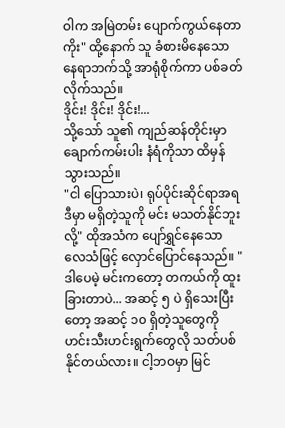ဝါက အမြဲတမ်း ပျောက်ကွယ်နေတာကိုး" ထို့နောက် သူ ခံစားမိနေသော နေရာဘက်သို့ အာရုံစိုက်ကာ ပစ်ခတ်လိုက်သည်။
ဒိုင်း! ဒိုင်း! ဒိုင်း!...
သို့သော် သူ၏ ကျည်ဆန်တိုင်းမှာ ချောက်ကမ်းပါး နံရံကိုသာ ထိမှန်သွားသည်။
"ငါ ပြောသားပဲ၊ ရုပ်ပိုင်းဆိုင်ရာအရ ဒီမှာ မရှိတဲ့သူကို မင်း မသတ်နိုင်ဘူးလို့" ထိုအသံက ပျော်ရွှင်နေသော လေသံဖြင့် လှောင်ပြောင်နေသည်။ "ဒါပေမဲ့ မင်းကတော့ တကယ်ကို ထူးခြားတာပဲ... အဆင့် ၅ ပဲ ရှိသေးပြီးတော့ အဆင့် ၁၀ ရှိတဲ့သူတွေကို ဟင်းသီးဟင်းရွက်တွေလို သတ်ပစ်နိုင်တယ်လား။ ငါ့ဘဝမှာ မြင်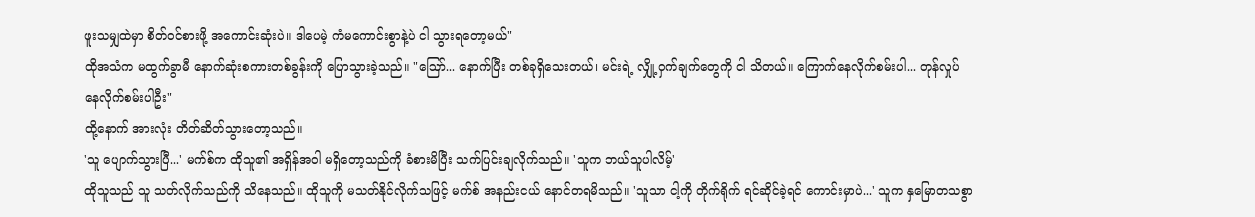ဖူးသမျှထဲမှာ စိတ်ဝင်စားဖို့ အကောင်းဆုံးပဲ။ ဒါပေမဲ့ ကံမကောင်းစွာနဲ့ပဲ ငါ သွားရတော့မယ်"
ထိုအသံက မထွက်ခွာမီ နောက်ဆုံးစကားတစ်ခွန်းကို ပြောသွားခဲ့သည်။ "ဪ... နောက်ပြီး တစ်ခုရှိသေးတယ်၊ မင်းရဲ့ လျှို့ဝှက်ချက်တွေကို ငါ သိတယ်။ ကြောက်နေလိုက်စမ်းပါ... တုန်လှုပ်နေလိုက်စမ်းပါဦး"
ထို့နောက် အားလုံး တိတ်ဆိတ်သွားတော့သည်။
'သူ ပျောက်သွားပြီ...' မက်စ်က ထိုသူ၏ အရှိန်အဝါ မရှိတော့သည်ကို ခံစားမိပြီး သက်ပြင်းချလိုက်သည်။ 'သူက ဘယ်သူပါလိမ့်'
ထိုသူသည် သူ သတ်လိုက်သည်ကို သိနေသည်။ ထိုသူကို မသတ်နိုင်လိုက်သဖြင့် မက်စ် အနည်းငယ် နောင်တရမိသည်။ 'သူသာ ငါ့ကို တိုက်ရိုက် ရင်ဆိုင်ခဲ့ရင် ကောင်းမှာပဲ...' သူက နှမြောတသစွာ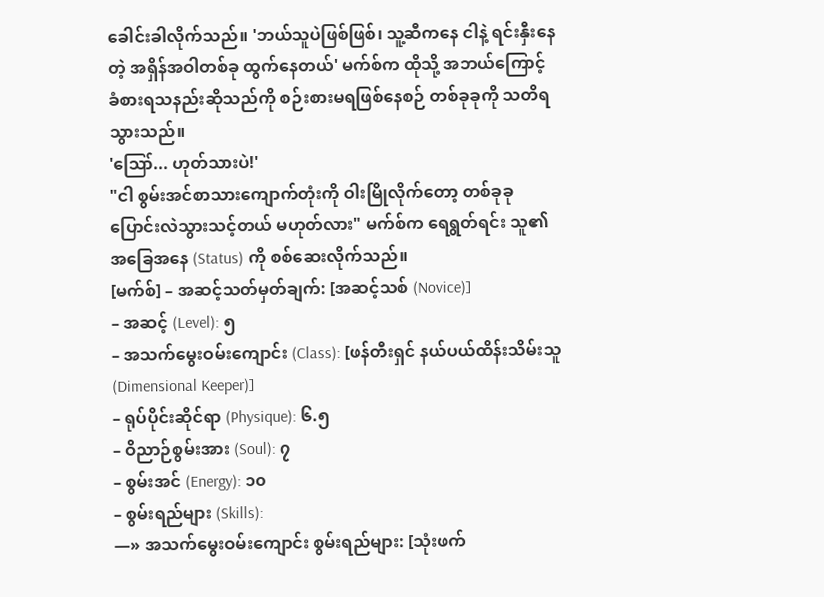ခေါင်းခါလိုက်သည်။ 'ဘယ်သူပဲဖြစ်ဖြစ်၊ သူ့ဆီကနေ ငါနဲ့ ရင်းနှီးနေတဲ့ အရှိန်အဝါတစ်ခု ထွက်နေတယ်' မက်စ်က ထိုသို့ အဘယ်ကြောင့် ခံစားရသနည်းဆိုသည်ကို စဉ်းစားမရဖြစ်နေစဉ် တစ်ခုခုကို သတိရသွားသည်။
'ဪ... ဟုတ်သားပဲ!'
"ငါ စွမ်းအင်စာသားကျောက်တုံးကို ဝါးမြိုလိုက်တော့ တစ်ခုခု ပြောင်းလဲသွားသင့်တယ် မဟုတ်လား" မက်စ်က ရေရွတ်ရင်း သူ၏ အခြေအနေ (Status) ကို စစ်ဆေးလိုက်သည်။
[မက်စ်] – အဆင့်သတ်မှတ်ချက်: [အဆင့်သစ် (Novice)]
– အဆင့် (Level): ၅
– အသက်မွေးဝမ်းကျောင်း (Class): [ဖန်တီးရှင် နယ်ပယ်ထိန်းသိမ်းသူ (Dimensional Keeper)]
– ရုပ်ပိုင်းဆိုင်ရာ (Physique): ၆.၅
– ဝိညာဉ်စွမ်းအား (Soul): ၇
– စွမ်းအင် (Energy): ၁၀
– စွမ်းရည်များ (Skills):
—» အသက်မွေးဝမ်းကျောင်း စွမ်းရည်များ: [သုံးဖက်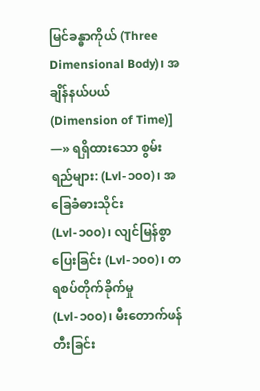မြင်ခန္ဓာကိုယ် (Three Dimensional Body)၊ အချိန်နယ်ပယ် (Dimension of Time)]
—» ရရှိထားသော စွမ်းရည်များ: (Lvl-၁၀၀)၊ အခြေခံဓားသိုင်း (Lvl-၁၀၀)၊ လျင်မြန်စွာပြေးခြင်း (Lvl-၁၀၀)၊ တရစပ်တိုက်ခိုက်မှု (Lvl-၁၀၀)၊ မီးတောက်ဖန်တီးခြင်း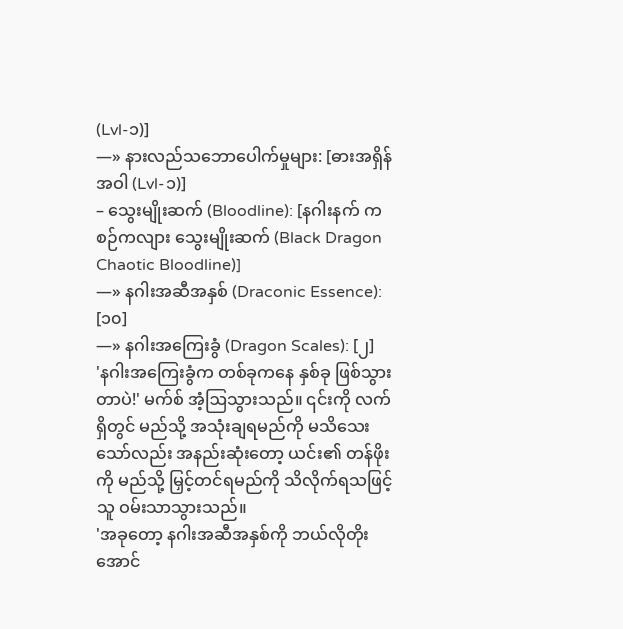(Lvl-၁)]
—» နားလည်သဘောပေါက်မှုများ: [ဓားအရှိန်အဝါ (Lvl-၁)]
– သွေးမျိုးဆက် (Bloodline): [နဂါးနက် ကစဉ်ကလျား သွေးမျိုးဆက် (Black Dragon Chaotic Bloodline)]
—» နဂါးအဆီအနှစ် (Draconic Essence): [၁၀]
—» နဂါးအကြေးခွံ (Dragon Scales): [၂]
'နဂါးအကြေးခွံက တစ်ခုကနေ နှစ်ခု ဖြစ်သွားတာပဲ!' မက်စ် အံ့ဩသွားသည်။ ၎င်းကို လက်ရှိတွင် မည်သို့ အသုံးချရမည်ကို မသိသေးသော်လည်း အနည်းဆုံးတော့ ယင်း၏ တန်ဖိုးကို မည်သို့ မြှင့်တင်ရမည်ကို သိလိုက်ရသဖြင့် သူ ဝမ်းသာသွားသည်။
'အခုတော့ နဂါးအဆီအနှစ်ကို ဘယ်လိုတိုးအောင်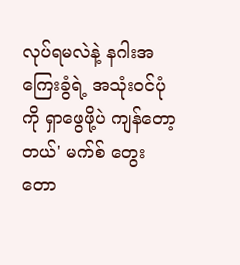လုပ်ရမလဲနဲ့ နဂါးအကြေးခွံရဲ့ အသုံးဝင်ပုံကို ရှာဖွေဖို့ပဲ ကျန်တော့တယ်' မက်စ် တွေးတော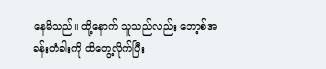နေမိသည်။ ထို့နောက် သူသည်လည်း ဘော့စ်အခန်းတံခါးကို ထိတွေ့လိုက်ပြီး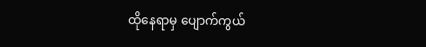ထိုနေရာမှ ပျောက်ကွယ်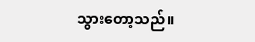သွားတော့သည်။